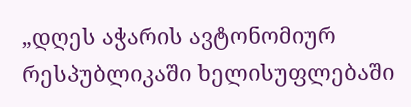„დღეს აჭარის ავტონომიურ რესპუბლიკაში ხელისუფლებაში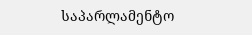საპარლამენტო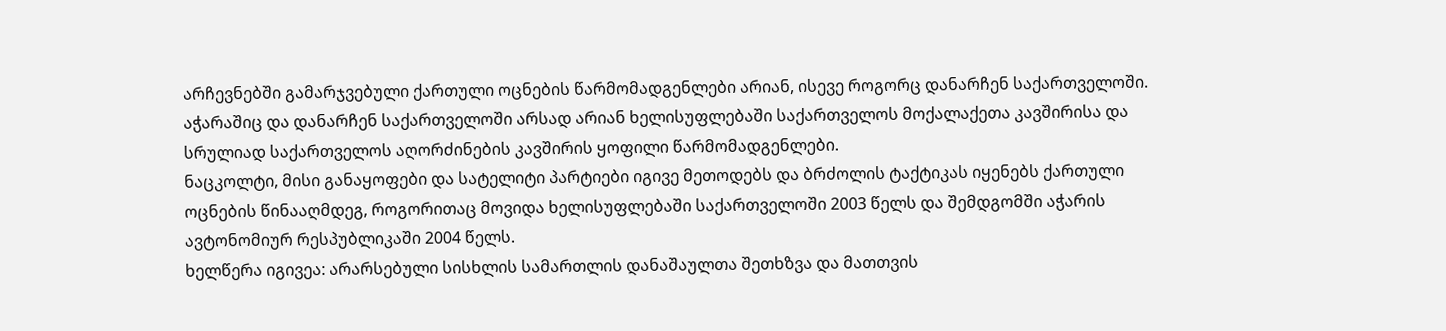არჩევნებში გამარჯვებული ქართული ოცნების წარმომადგენლები არიან, ისევე როგორც დანარჩენ საქართველოში. აჭარაშიც და დანარჩენ საქართველოში არსად არიან ხელისუფლებაში საქართველოს მოქალაქეთა კავშირისა და სრულიად საქართველოს აღორძინების კავშირის ყოფილი წარმომადგენლები.
ნაცკოლტი, მისი განაყოფები და სატელიტი პარტიები იგივე მეთოდებს და ბრძოლის ტაქტიკას იყენებს ქართული ოცნების წინააღმდეგ, როგორითაც მოვიდა ხელისუფლებაში საქართველოში 2003 წელს და შემდგომში აჭარის ავტონომიურ რესპუბლიკაში 2004 წელს.
ხელწერა იგივეა: არარსებული სისხლის სამართლის დანაშაულთა შეთხზვა და მათთვის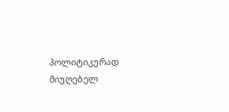პოლიტიკურად მიუღებელ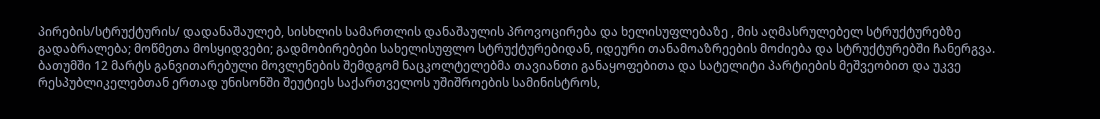პირების/სტრუქტურის/ დადანაშაულებ, სისხლის სამართლის დანაშაულის პროვოცირება და ხელისუფლებაზე , მის აღმასრულებელ სტრუქტურებზე გადაბრალება; მოწმეთა მოსყიდვები; გადმობირებები სახელისუფლო სტრუქტურებიდან, იდეური თანამოაზრეების მოძიება და სტრუქტურებში ჩანერგვა.
ბათუმში 12 მარტს განვითარებული მოვლენების შემდგომ ნაცკოლტელებმა თავიანთი განაყოფებითა და სატელიტი პარტიების მეშვეობით და უკვე რესპუბლიკელებთან ერთად უნისონში შეუტიეს საქართველოს უშიშროების სამინისტროს,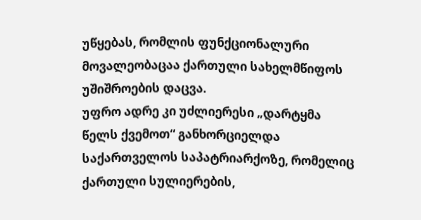უწყებას, რომლის ფუნქციონალური მოვალეობაცაა ქართული სახელმწიფოს უშიშროების დაცვა.
უფრო ადრე კი უძლიერესი „დარტყმა წელს ქვემოთ“ განხორციელდა საქართველოს საპატრიარქოზე, რომელიც ქართული სულიერების,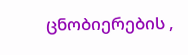ცნობიერების ,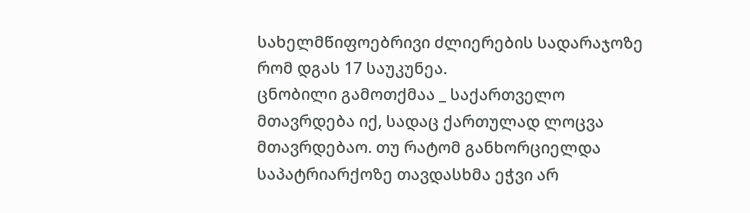სახელმწიფოებრივი ძლიერების სადარაჯოზე რომ დგას 17 საუკუნეა.
ცნობილი გამოთქმაა _ საქართველო მთავრდება იქ, სადაც ქართულად ლოცვა მთავრდებაო. თუ რატომ განხორციელდა საპატრიარქოზე თავდასხმა ეჭვი არ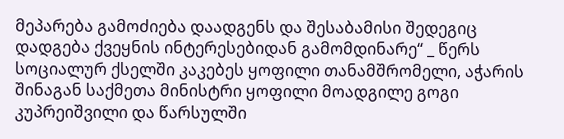მეპარება გამოძიება დაადგენს და შესაბამისი შედეგიც დადგება ქვეყნის ინტერესებიდან გამომდინარე“ _ წერს სოციალურ ქსელში კაკებეს ყოფილი თანამშრომელი, აჭარის შინაგან საქმეთა მინისტრი ყოფილი მოადგილე გოგი კუპრეიშვილი და წარსულში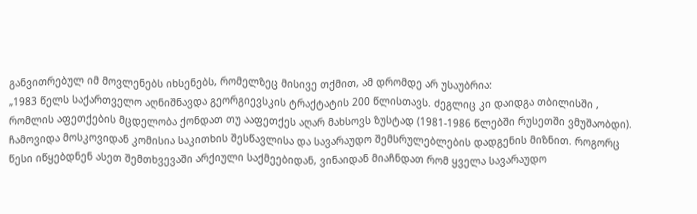განვითრებულ იმ მოვლენებს იხსენებს, რომელზეც მისივე თქმით, ამ დრომდე არ უსაუბრია:
„1983 წელს საქართველო აღნიშნავდა გეორგიევსკის ტრაქტატის 200 წლისთავს. ძეგლიც კი დაიდგა თბილისში , რომლის აფეთქების მცდელობა ქონდათ თუ ააფეთქეს აღარ მახსოვს ზუსტად (1981-1986 წლებში რუსეთში ვმუშაობდი). ჩამოვიდა მოსკოვიდან კომისია საკითხის შესწავლისა და სავარაუდო შემსრულებლების დადგენის მიზნით. როგორც წესი იწყებდნენ ასეთ შემთხვევაში არქიული საქმეებიდან, ვინაიდან მიაჩნდათ რომ ყველა სავარაუდო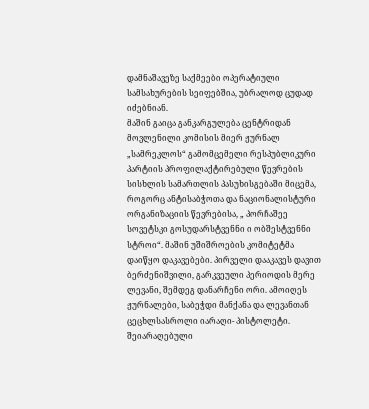დამნაშავეზე საქმეები ოპერატიული სამსახურების სეიფებშია, უბრალოდ ცუდად იძებნიან.
მაშინ გაიცა განკარგულება ცენტრიდან მოვლენილი კომისის მიერ ჟურნალ „სამრეკლოს“ გამომცემელი რესპუბლიკური პარტიის პროფილაქტირებული წევრების სისხლის სამართლის პასუხისგებაში მიცემა, როგორც ანტისაბჭოთა და ნაციონალისტური ორგანიზაციის წევრებისა, „ პორჩაშეე სოვეტსკი გოსუდარსტვენნი ი ობშესტვენნი სტროი“. მაშინ უშიშროების კომიტეტმა დაიწყო დაკავებები. პირველი დააკავეს დავით ბერძენიშვილი, გარკვეული პერიოდის მერე ლევანი, შემდეგ დანარჩენი ორი. ამოიღეს ჟურნალები, საბეჭდი მანქანა და ლევანთან ცეცხლსასროლი იარაღი- პისტოლეტი.
შეიარაღებული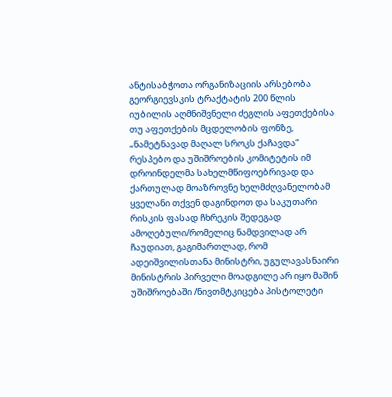ანტისაბჭოთა ორგანიზაციის არსებობა გეორგიევსკის ტრაქტატის 200 წლის იუბილის აღმნიშვნელი ძეგლის აფეთქებისა თუ აფეთქების მცდელობის ფონზე, „ნამეტნავად მაღალ სროკს ქაჩავდა“ რესპებო და უშიშროების კომიტეტის იმ დროინდელმა სახელმწიფოებრივად და ქართულად მოაზროვნე ხელმძღვანელობამ ყველანი თქვენ დაგინდოთ და საკუთარი რისკის ფასად ჩხრეკის შედეგად ამოღებული/რომელიც ნამდვილად არ ჩაუდიათ, გაგიმართლად, რომ ადეიშვილისთანა მინისტრი, უგულავასნაირი მინისტრის პირველი მოადგილე არ იყო მაშინ უშიშროებაში /ნივთმტკიცება პისტოლეტი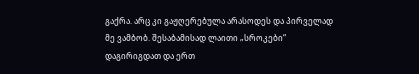გაქრა. არც კი გაჟღერებულა არასოდეს და პირველად მე ვამბობ. შესაბამისად ლაითი „სროკები“ დაგირიგდათ და ერთ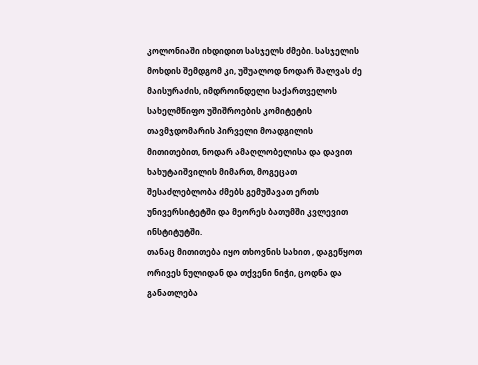კოლონიაში იხდიდით სასჯელს ძმები. სასჯელის მოხდის შემდგომ კი, უშუალოდ ნოდარ შალვას ძე მაისურაძის, იმდროინდელი საქართველოს სახელმწიფო უშიშროების კომიტეტის თავმჯდომარის პირველი მოადგილის მითითებით, ნოდარ ამაღლობელისა და დავით ხახუტაიშვილის მიმართ, მოგეცათ შესაძლებლობა ძმებს გემუშავათ ერთს უნივერსიტეტში და მეორეს ბათუმში კვლევით ინსტიტუტში.
თანაც მითითება იყო თხოვნის სახით , დაგეწყოთ ორივეს ნულიდან და თქვენი ნიჭი, ცოდნა და განათლება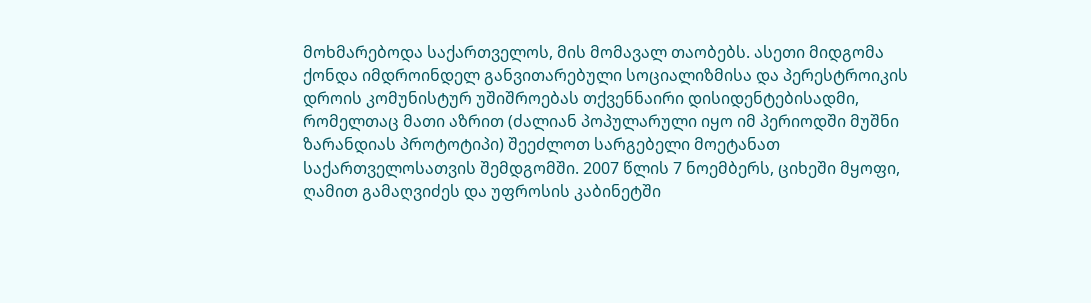მოხმარებოდა საქართველოს, მის მომავალ თაობებს. ასეთი მიდგომა ქონდა იმდროინდელ განვითარებული სოციალიზმისა და პერესტროიკის დროის კომუნისტურ უშიშროებას თქვენნაირი დისიდენტებისადმი, რომელთაც მათი აზრით (ძალიან პოპულარული იყო იმ პერიოდში მუშნი ზარანდიას პროტოტიპი) შეეძლოთ სარგებელი მოეტანათ საქართველოსათვის შემდგომში. 2007 წლის 7 ნოემბერს, ციხეში მყოფი, ღამით გამაღვიძეს და უფროსის კაბინეტში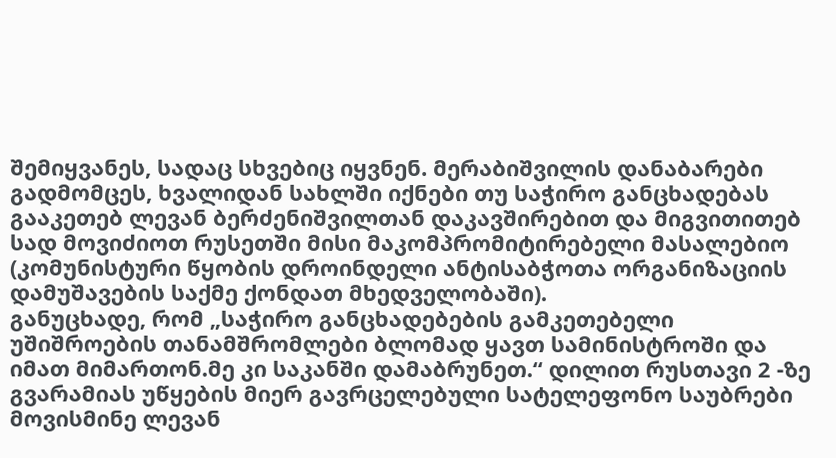შემიყვანეს, სადაც სხვებიც იყვნენ. მერაბიშვილის დანაბარები გადმომცეს, ხვალიდან სახლში იქნები თუ საჭირო განცხადებას გააკეთებ ლევან ბერძენიშვილთან დაკავშირებით და მიგვითითებ სად მოვიძიოთ რუსეთში მისი მაკომპრომიტირებელი მასალებიო (კომუნისტური წყობის დროინდელი ანტისაბჭოთა ორგანიზაციის დამუშავების საქმე ქონდათ მხედველობაში).
განუცხადე, რომ „საჭირო განცხადებების გამკეთებელი უშიშროების თანამშრომლები ბლომად ყავთ სამინისტროში და იმათ მიმართონ.მე კი საკანში დამაბრუნეთ.“ დილით რუსთავი 2 -ზე გვარამიას უწყების მიერ გავრცელებული სატელეფონო საუბრები მოვისმინე ლევან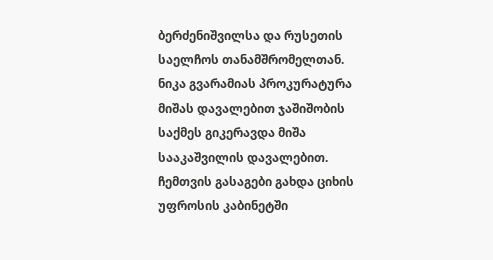ბერძენიშვილსა და რუსეთის საელჩოს თანამშრომელთან. ნიკა გვარამიას პროკურატურა მიშას დავალებით ჯაშიშობის საქმეს გიკერავდა მიშა სააკაშვილის დავალებით.
ჩემთვის გასაგები გახდა ციხის უფროსის კაბინეტში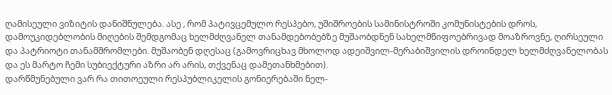ღამისეული ვიზიტის დანიშნულება. ასე , რომ პატივცემულო რესპებო, უშიშროების სამინისტროში კომუნისტების დროს, დამოუკიდებლობის მიღების შემდგომაც ხელმძღვანელ თანამდებობებზე მუშაობდნენ სახელმწიფოებრივად მოაზროვნე, ღირსეული და პატრიოტი თანამშრომლები. მუშაობენ დღესაც (გამოვრიცხავ მხოლოდ ადეიშვილ-მერაბიშვილის დროინდელ ხელმძღვანელობას და ეს მარტო ჩემი სუბიექტური აზრი არ არის, თქვენაც დამეთანხმებით).
დარწმუნებული ვარ რა თითოეული რესპუბლიკელის გონიერებაში ნელ-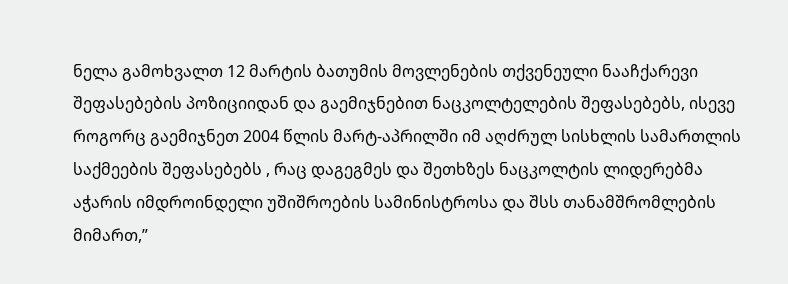ნელა გამოხვალთ 12 მარტის ბათუმის მოვლენების თქვენეული ნააჩქარევი შეფასებების პოზიციიდან და გაემიჯნებით ნაცკოლტელების შეფასებებს, ისევე როგორც გაემიჯნეთ 2004 წლის მარტ-აპრილში იმ აღძრულ სისხლის სამართლის საქმეების შეფასებებს , რაც დაგეგმეს და შეთხზეს ნაცკოლტის ლიდერებმა აჭარის იმდროინდელი უშიშროების სამინისტროსა და შსს თანამშრომლების მიმართ,”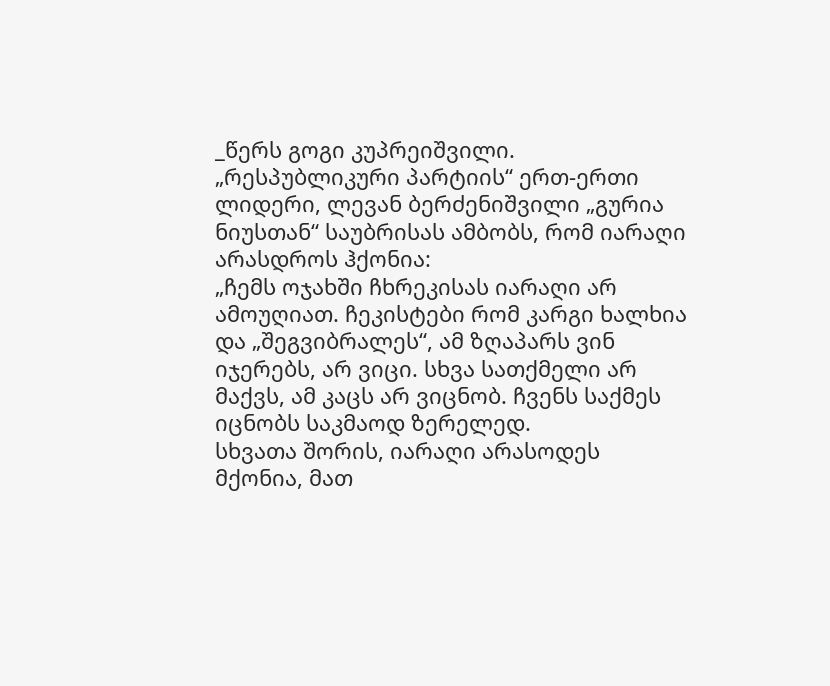_წერს გოგი კუპრეიშვილი.
„რესპუბლიკური პარტიის“ ერთ-ერთი ლიდერი, ლევან ბერძენიშვილი „გურია ნიუსთან“ საუბრისას ამბობს, რომ იარაღი არასდროს ჰქონია:
„ჩემს ოჯახში ჩხრეკისას იარაღი არ ამოუღიათ. ჩეკისტები რომ კარგი ხალხია და „შეგვიბრალეს“, ამ ზღაპარს ვინ იჯერებს, არ ვიცი. სხვა სათქმელი არ მაქვს, ამ კაცს არ ვიცნობ. ჩვენს საქმეს იცნობს საკმაოდ ზერელედ.
სხვათა შორის, იარაღი არასოდეს მქონია, მათ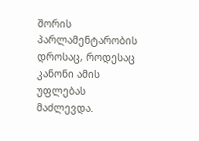შორის პარლამენტარობის დროსაც, როდესაც კანონი ამის უფლებას მაძლევდა.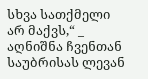სხვა სათქმელი არ მაქვს,“ _ აღნიშნა ჩვენთან საუბრისას ლევან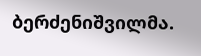ბერძენიშვილმა.